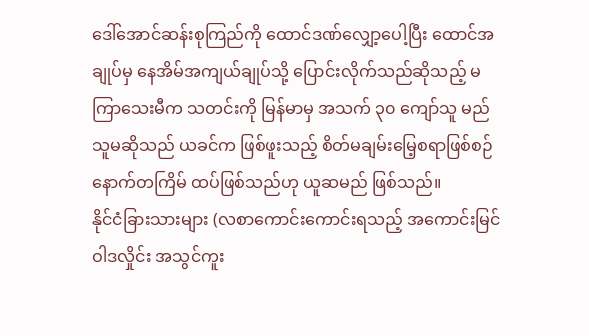ဒေါ်အောင်ဆန်းစုကြည်ကို ထောင်ဒဏ်လျှော့ပေါ့ပြီး ထောင်အချုပ်မှ နေအိမ်အကျယ်ချုပ်သို့ ပြောင်းလိုက်သည်ဆိုသည့် မကြာသေးမီက သတင်းကို မြန်မာမှ အသက် ၃၀ ကျော်သူ မည်သူမဆိုသည် ယခင်က ဖြစ်ဖူးသည့် စိတ်မချမ်းမြေ့စရာဖြစ်စဉ် နောက်တကြိမ် ထပ်ဖြစ်သည်ဟု ယူဆမည် ဖြစ်သည်။
နိုင်ငံခြားသားများ (လစာကောင်းကောင်းရသည့် အကောင်းမြင်ဝါဒလှိုင်း အသွင်ကူး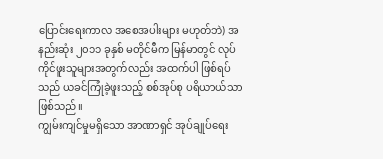ပြောင်းရေးကာလ အစေအပါးများ မဟုတ်ဘဲ) အနည်းဆုံး ၂၀၁၁ ခုနှစ် မတိုင်မီက မြန်မာတွင် လုပ်ကိုင်ဖူးသူများအတွက်လည်း အထက်ပါ ဖြစ်ရပ်သည် ယခင်ကြုံခဲ့ဖူးသည့် စစ်အုပ်စု ပရိယာယ်သာ ဖြစ်သည်။
ကျွမ်းကျင်မှုမရှိသော အာဏာရှင် အုပ်ချုပ်ရေး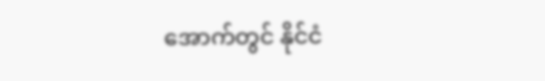အောက်တွင် နိုင်ငံ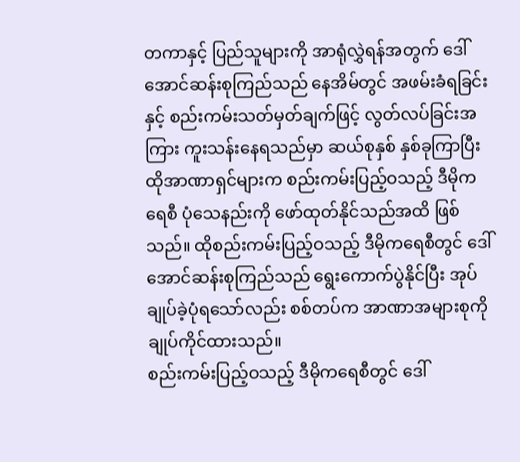တကာနှင့် ပြည်သူများကို အာရုံလွှဲရန်အတွက် ဒေါ်အောင်ဆန်းစုကြည်သည် နေအိမ်တွင် အဖမ်းခံရခြင်းနှင့် စည်းကမ်းသတ်မှတ်ချက်ဖြင့် လွတ်လပ်ခြင်းအကြား ကူးသန်းနေရသည်မှာ ဆယ်စုနှစ် နှစ်ခုကြာပြီး ထိုအာဏာရှင်များက စည်းကမ်းပြည့်ဝသည့် ဒီမိုကရေစီ ပုံသေနည်းကို ဖော်ထုတ်နိုင်သည်အထိ ဖြစ်သည်။ ထိုစည်းကမ်းပြည့်ဝသည့် ဒီမိုကရေစီတွင် ဒေါ်အောင်ဆန်းစုကြည်သည် ရွေးကောက်ပွဲနိုင်ပြီး အုပ်ချုပ်ခဲ့ပုံရသော်လည်း စစ်တပ်က အာဏာအများစုကို ချုပ်ကိုင်ထားသည်။
စည်းကမ်းပြည့်ဝသည့် ဒီမိုကရေစီတွင် ဒေါ်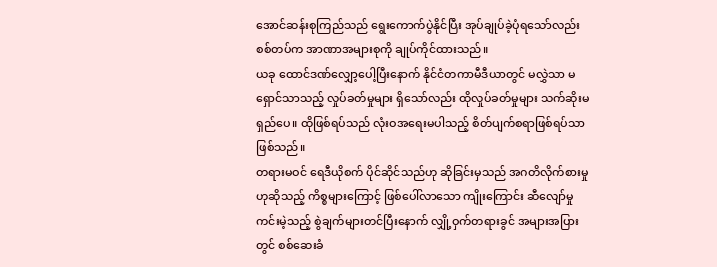အောင်ဆန်းစုကြည်သည် ရွေးကောက်ပွဲနိုင်ပြီး အုပ်ချုပ်ခဲ့ပုံရသော်လည်း စစ်တပ်က အာဏာအများစုကို ချုပ်ကိုင်ထားသည်။
ယခု ထောင်ဒဏ်လျှော့ပေါ့ပြီးနောက် နိုင်ငံတကာမီဒီယာတွင် မလွှဲသာ မရှောင်သာသည့် လှုပ်ခတ်မှုများ ရှိသော်လည်း ထိုလှုပ်ခတ်မှုများ သက်ဆိုးမရှည်ပေ။ ထိုဖြစ်ရပ်သည် လုံးဝအရေးမပါသည့် စိတ်ပျက်စရာဖြစ်ရပ်သာ ဖြစ်သည်။
တရားမဝင် ရေဒီယိုစက် ပိုင်ဆိုင်သည်ဟု ဆိုခြင်းမှသည် အဂတိလိုက်စားမှုဟုဆိုသည့် ကိစ္စများကြောင့် ဖြစ်ပေါ်လာသော ကျိုးကြောင်း ဆီလျော်မှုကင်းမဲ့သည့် စွဲချက်များတင်ပြီးနောက် လျှို့ဝှက်တရားခွင် အများအပြားတွင် စစ်ဆေးခံ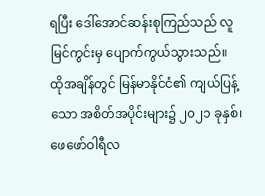ရပြီး ဒေါ်အောင်ဆန်းစုကြည်သည် လူမြင်ကွင်းမှ ပျောက်ကွယ်သွားသည်။ ထိုအချိန်တွင် မြန်မာနိုင်ငံ၏ ကျယ်ပြန့်သော အစိတ်အပိုင်းများ၌ ၂၀၂၁ ခုနှစ်၊ ဖေဖော်ဝါရီလ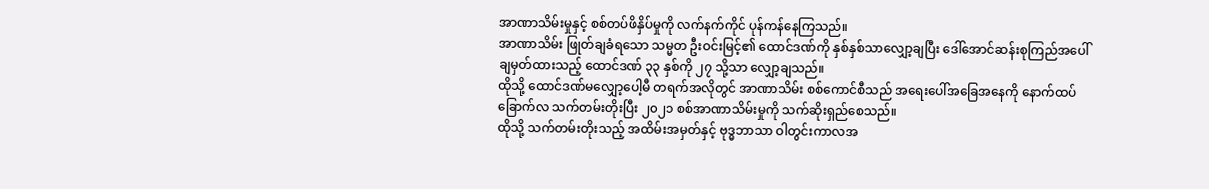အာဏာသိမ်းမှုနှင့် စစ်တပ်ဖိနှိပ်မှုကို လက်နက်ကိုင် ပုန်ကန်နေကြသည်။
အာဏာသိမ်း ဖြုတ်ချခံရသော သမ္မတ ဦးဝင်းမြင့်၏ ထောင်ဒဏ်ကို နှစ်နှစ်သာလျှော့ချပြီး ဒေါ်အောင်ဆန်းစုကြည်အပေါ် ချမှတ်ထားသည့် ထောင်ဒဏ် ၃၃ နှစ်ကို ၂၇ သို့သာ လျှော့ချသည်။
ထိုသို့ ထောင်ဒဏ်မလျှော့ပေါ့မီ တရက်အလိုတွင် အာဏာသိမ်း စစ်ကောင်စီသည် အရေးပေါ်အခြေအနေကို နောက်ထပ် ခြောက်လ သက်တမ်းတိုးပြီး ၂၀၂၁ စစ်အာဏာသိမ်းမှုကို သက်ဆိုးရှည်စေသည်။
ထိုသို့ သက်တမ်းတိုးသည့် အထိမ်းအမှတ်နှင့် ဗုဒ္ဓဘာသာ ဝါတွင်းကာလအ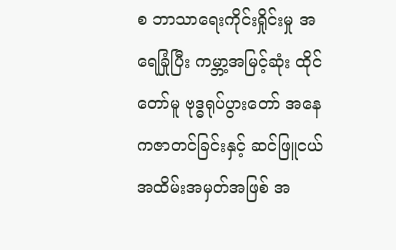စ ဘာသာရေးကိုင်းရှိုင်းမှု အရေခြုံပြီး ကမ္ဘာ့အမြင့်ဆုံး ထိုင်တော်မူ ဗုဒ္ဓရုပ်ပွားတော် အနေကဇာတင်ခြင်းနှင့် ဆင်ဖြူငယ် အထိမ်းအမှတ်အဖြစ် အ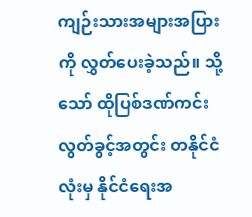ကျဉ်းသားအများအပြားကို လွှတ်ပေးခဲ့သည်။ သို့သော် ထိုပြစ်ဒဏ်ကင်းလွတ်ခွင့်အတွင်း တနိုင်ငံလုံးမှ နိုင်ငံရေးအ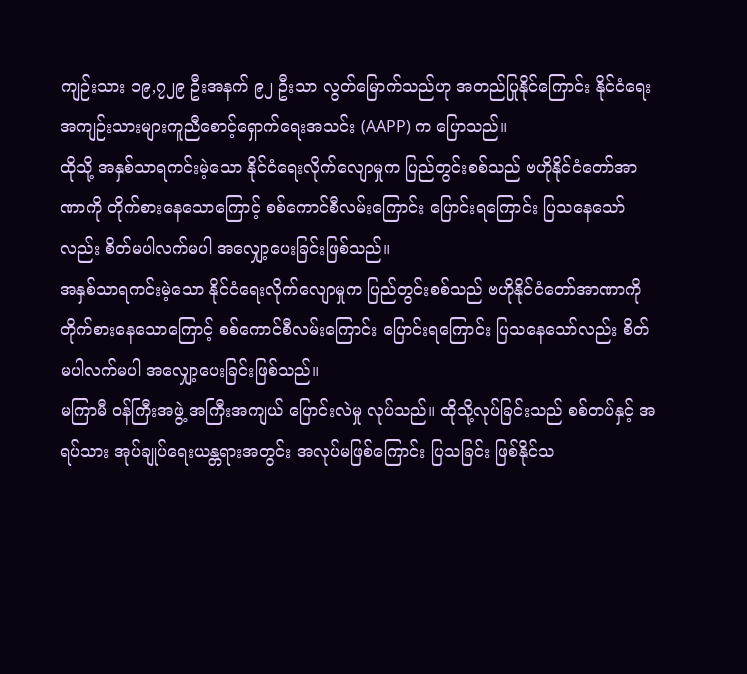ကျဉ်းသား ၁၉,၇၂၉ ဦးအနက် ၉၂ ဦးသာ လွတ်မြောက်သည်ဟု အတည်ပြုနိုင်ကြောင်း နိုင်ငံရေး အကျဉ်းသားများကူညီစောင့်ရှောက်ရေးအသင်း (AAPP) က ပြောသည်။
ထိုသို့ အနှစ်သာရကင်းမဲ့သော နိုင်ငံရေးလိုက်လျောမှုက ပြည်တွင်းစစ်သည် ဗဟိုနိုင်ငံတော်အာဏာကို တိုက်စားနေသောကြောင့် စစ်ကောင်စီလမ်းကြောင်း ပြောင်းရကြောင်း ပြသနေသော်လည်း စိတ်မပါလက်မပါ အလျှော့ပေးခြင်းဖြစ်သည်။
အနှစ်သာရကင်းမဲ့သော နိုင်ငံရေးလိုက်လျောမှုက ပြည်တွင်းစစ်သည် ဗဟိုနိုင်ငံတော်အာဏာကို တိုက်စားနေသောကြောင့် စစ်ကောင်စီလမ်းကြောင်း ပြောင်းရကြောင်း ပြသနေသော်လည်း စိတ်မပါလက်မပါ အလျှော့ပေးခြင်းဖြစ်သည်။
မကြာမီ ဝန်ကြီးအဖွဲ့ အကြီးအကျယ် ပြောင်းလဲမှု လုပ်သည်။ ထိုသို့လုပ်ခြင်းသည် စစ်တပ်နှင့် အရပ်သား အုပ်ချုပ်ရေးယန္တရားအတွင်း အလုပ်မဖြစ်ကြောင်း ပြသခြင်း ဖြစ်နိုင်သ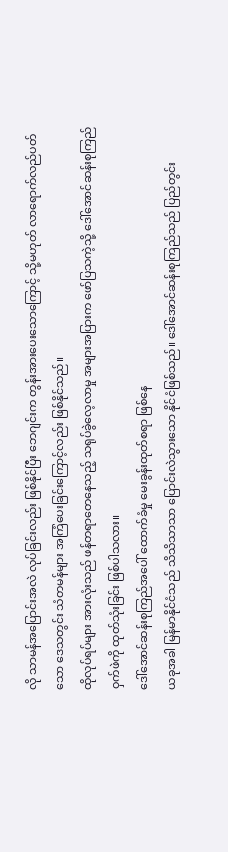လို သာမန်အပြောင်းအလဲ လုပ်ခြင်းလည်း ဖြစ်နိုင်ပြီး ဘေဂျင်းက တွန်းအားပေးသောကြောင့် သို့မဟုတ် လာရောက်လည်ပတ်သော ဒေသတွင်း သံတမန်များ အကြံပေးခြင်းကြောင့်လည်း ဖြစ်နိုင်သည်။
ထိုလုပ်ရပ်များ အားလုံးသည် ဖန်တရာတေနေသည့် သရုပ်ခွဲလေ့လာမှု အများအပြားက ဖော်ပြသကဲ့သို့ ဒေါ်အောင်ဆန်းစုကြည် ဝှက်ဖဲကို ထုတ်သုံးခြင်း ဖြစ်ပါသလား။
ဒေါ်အောင်ဆန်းစုကြည်အပေါ် ထောက်ခံမှု မေးခွန်းထုတ်စရာ ဖြစ်နေ
ယခုအခါ မြန်မာနိုင်ငံသည် သိသိသာသာ ပြောင်းလဲသွားသော နိုင်ငံဖြစ်သည်။ ဒေါ်အောင်ဆန်းစုကြည်သည် ပြည်တွင်း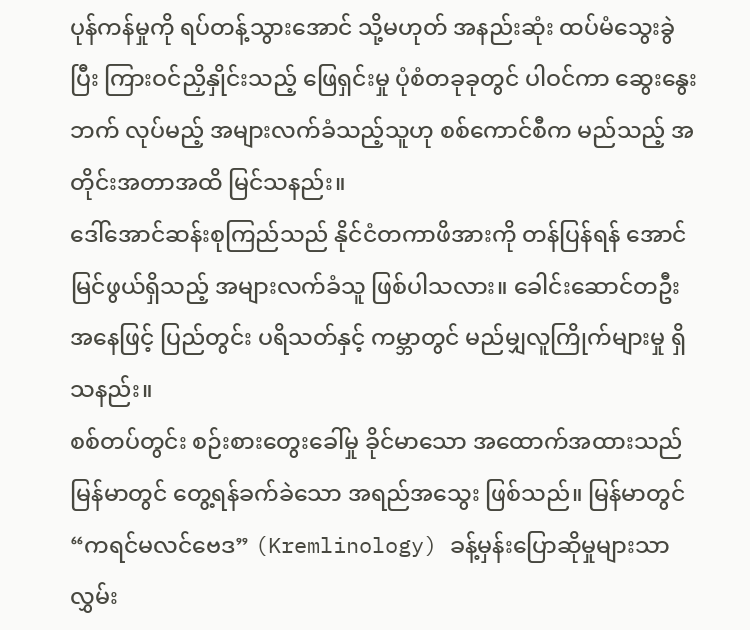ပုန်ကန်မှုကို ရပ်တန့်သွားအောင် သို့မဟုတ် အနည်းဆုံး ထပ်မံသွေးခွဲပြီး ကြားဝင်ညှိနှိုင်းသည့် ဖြေရှင်းမှု ပုံစံတခုခုတွင် ပါဝင်ကာ ဆွေးနွေးဘက် လုပ်မည့် အများလက်ခံသည့်သူဟု စစ်ကောင်စီက မည်သည့် အတိုင်းအတာအထိ မြင်သနည်း။
ဒေါ်အောင်ဆန်းစုကြည်သည် နိုင်ငံတကာဖိအားကို တန်ပြန်ရန် အောင်မြင်ဖွယ်ရှိသည့် အများလက်ခံသူ ဖြစ်ပါသလား။ ခေါင်းဆောင်တဦးအနေဖြင့် ပြည်တွင်း ပရိသတ်နှင့် ကမ္ဘာတွင် မည်မျှလူကြိုက်များမှု ရှိသနည်း။
စစ်တပ်တွင်း စဉ်းစားတွေးခေါ်မှု ခိုင်မာသော အထောက်အထားသည် မြန်မာတွင် တွေ့ရန်ခက်ခဲသော အရည်အသွေး ဖြစ်သည်။ မြန်မာတွင် “ကရင်မလင်ဗေဒ” (Kremlinology) ခန့်မှန်းပြောဆိုမှုများသာ လွှမ်း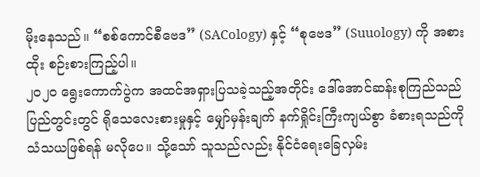မိုးနေသည်။ “စစ်ကောင်စီဗေဒ” (SACology) နှင့် “စုဗေဒ” (Suuology) ကို အစားထိုး စဉ်းစားကြည့်ပါ။
၂၀၂၀ ရွေးကောက်ပွဲက အထင်အရှားပြသခဲ့သည့်အတိုင်း ဒေါ်အောင်ဆန်းစုကြည်သည် ပြည်တွင်းတွင် ရိုသေလေးစားမှုနှင့် မျှော်မှန်းချက် နက်ရှိုင်းကြီးကျယ်စွာ ခံစားရသည်ကို သံသယဖြစ်ရန် မလိုပေ။ သို့သော် သူသည်လည်း နိုင်ငံရေးခြေလှမ်း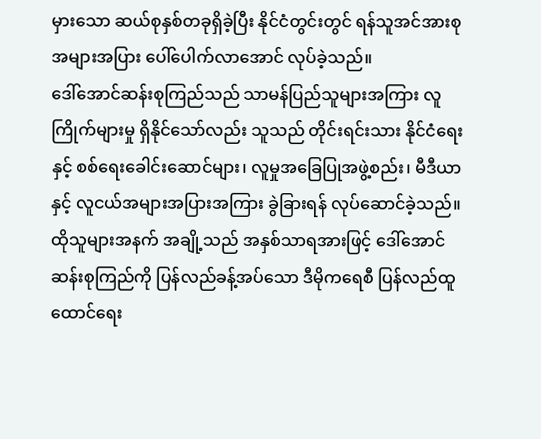မှားသော ဆယ်စုနှစ်တခုရှိခဲ့ပြီး နိုင်ငံတွင်းတွင် ရန်သူအင်အားစု အများအပြား ပေါ်ပေါက်လာအောင် လုပ်ခဲ့သည်။
ဒေါ်အောင်ဆန်းစုကြည်သည် သာမန်ပြည်သူများအကြား လူကြိုက်များမှု ရှိနိုင်သော်လည်း သူသည် တိုင်းရင်းသား နိုင်ငံရေးနှင့် စစ်ရေးခေါင်းဆောင်များ၊ လူမှုအခြေပြုအဖွဲ့စည်း၊ မီဒီယာနှင့် လူငယ်အများအပြားအကြား ခွဲခြားရန် လုပ်ဆောင်ခဲ့သည်။ ထိုသူများအနက် အချို့သည် အနှစ်သာရအားဖြင့် ဒေါ်အောင်ဆန်းစုကြည်ကို ပြန်လည်ခန့်အပ်သော ဒီမိုကရေစီ ပြန်လည်ထူထောင်ရေး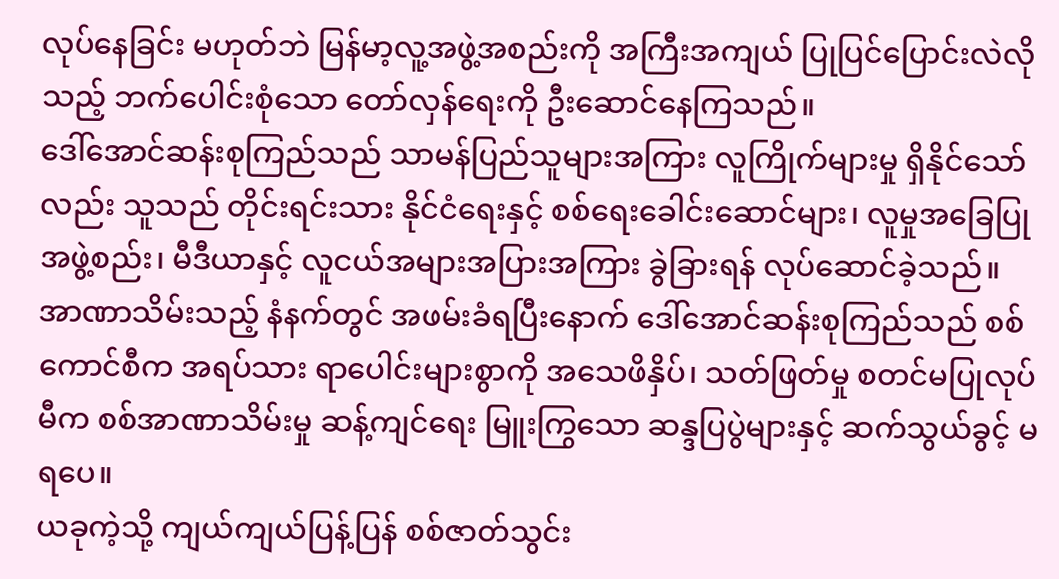လုပ်နေခြင်း မဟုတ်ဘဲ မြန်မာ့လူ့အဖွဲ့အစည်းကို အကြီးအကျယ် ပြုပြင်ပြောင်းလဲလိုသည့် ဘက်ပေါင်းစုံသော တော်လှန်ရေးကို ဦးဆောင်နေကြသည်။
ဒေါ်အောင်ဆန်းစုကြည်သည် သာမန်ပြည်သူများအကြား လူကြိုက်များမှု ရှိနိုင်သော်လည်း သူသည် တိုင်းရင်းသား နိုင်ငံရေးနှင့် စစ်ရေးခေါင်းဆောင်များ၊ လူမှုအခြေပြုအဖွဲ့စည်း၊ မီဒီယာနှင့် လူငယ်အများအပြားအကြား ခွဲခြားရန် လုပ်ဆောင်ခဲ့သည်။
အာဏာသိမ်းသည့် နံနက်တွင် အဖမ်းခံရပြီးနောက် ဒေါ်အောင်ဆန်းစုကြည်သည် စစ်ကောင်စီက အရပ်သား ရာပေါင်းများစွာကို အသေဖိနှိပ်၊ သတ်ဖြတ်မှု စတင်မပြုလုပ်မီက စစ်အာဏာသိမ်းမှု ဆန့်ကျင်ရေး မြူးကြွသော ဆန္ဒပြပွဲများနှင့် ဆက်သွယ်ခွင့် မရပေ။
ယခုကဲ့သို့ ကျယ်ကျယ်ပြန့်ပြန် စစ်ဇာတ်သွင်း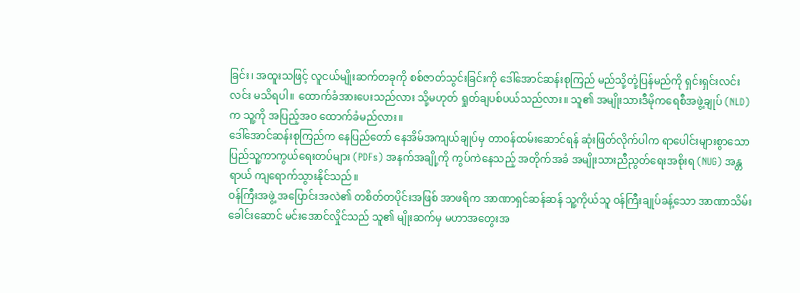ခြင်း၊ အထူးသဖြင့် လူငယ်မျိုးဆက်တခုကို စစ်ဇာတ်သွင်းခြင်းကို ဒေါ်အောင်ဆန်းစုကြည် မည်သို့တုံ့ပြန်မည်ကို ရှင်းရှင်းလင်းလင်း မသိရပါ။ ထောက်ခံအားပေးသည်လား သို့မဟုတ် ရှုတ်ချပစ်ပယ်သည်လား။ သူ၏ အမျိုးသားဒီမိုကရေစီအဖွဲ့ချုပ် (NLD) က သူ့ကို အပြည့်အဝ ထောက်ခံမည်လား။
ဒေါ်အောင်ဆန်းစုကြည်က နေပြည်တော် နေအိမ်အကျယ်ချုပ်မှ တာဝန်ထမ်းဆောင်ရန် ဆုံးဖြတ်လိုက်ပါက ရာပေါင်းများစွာသော ပြည်သူ့ကာကွယ်ရေးတပ်များ (PDFs) အနက်အချို့ကို ကွပ်ကဲနေသည့် အတိုက်အခံ အမျိုးသားညီညွတ်ရေးအစိုးရ (NUG) အန္တရာယ် ကျရောက်သွားနိုင်သည်။
ဝန်ကြီးအဖွဲ့ အပြောင်းအလဲ၏ တစိတ်တပိုင်းအဖြစ် အာဖရိက အာဏာရှင်ဆန်ဆန် သူ့ကိုယ်သူ ဝန်ကြီးချုပ်ခန့်သော အာဏာသိမ်းခေါင်းဆောင် မင်းအောင်လှိုင်သည် သူ၏ မျိုးဆက်မှ မဟာအတွေးအ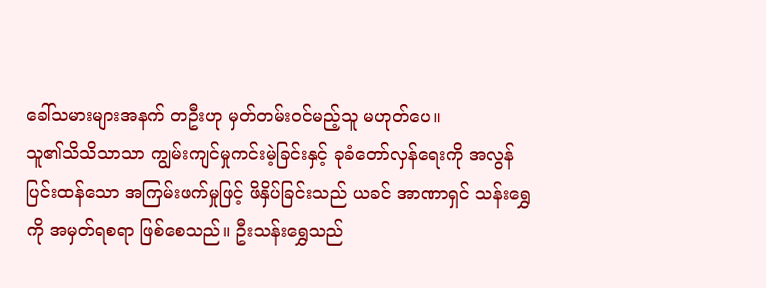ခေါ်သမားများအနက် တဦးဟု မှတ်တမ်းဝင်မည့်သူ မဟုတ်ပေ။
သူ၏သိသိသာသာ ကျွမ်းကျင်မှုကင်းမဲ့ခြင်းနှင့် ခုခံတော်လှန်ရေးကို အလွန်ပြင်းထန်သော အကြမ်းဖက်မှုဖြင့် ဖိနှိပ်ခြင်းသည် ယခင် အာဏာရှင် သန်းရွှေကို အမှတ်ရစရာ ဖြစ်စေသည်။ ဦးသန်းရွှေသည်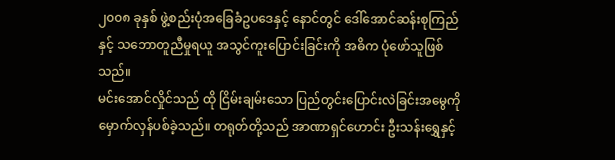၂၀၀၈ ခုနှစ် ဖွဲ့စည်းပုံအခြေခံဥပဒေနှင့် နောင်တွင် ဒေါ်အောင်ဆန်းစုကြည်နှင့် သဘောတူညီမှုရယူ အသွင်ကူးပြောင်းခြင်းကို အဓိက ပုံဖော်သူဖြစ်သည်။
မင်းအောင်လှိုင်သည် ထို ငြိမ်းချမ်းသော ပြည်တွင်းပြောင်းလဲခြင်းအမွေကို မှောက်လှန်ပစ်ခဲ့သည်။ တရုတ်တို့သည် အာဏာရှင်ဟောင်း ဦးသန်းရွှေနှင့်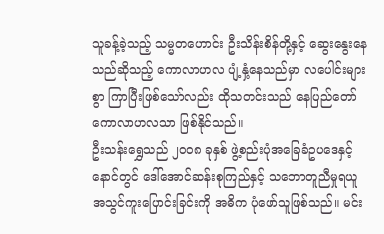သူခန့်ခဲ့သည့် သမ္မတဟောင်း ဦးသိန်းစိန်တို့နှင့် ဆွေးနွေးနေသည်ဆိုသည့် ကောလာဟလ ပျံ့နှံ့နေသည်မှာ လပေါင်းများစွာ ကြာပြီးဖြစ်သော်လည်း ထိုသတင်းသည် နေပြည်တော် ကောလာဟလသာ ဖြစ်နိုင်သည်။
ဦးသန်းရွှေသည် ၂၀၀၈ ခုနှစ် ဖွဲ့စည်းပုံအခြေခံဥပဒေနှင့် နောင်တွင် ဒေါ်အောင်ဆန်းစုကြည်နှင့် သဘောတူညီမှုရယူ အသွင်ကူးပြောင်းခြင်းကို အဓိက ပုံဖော်သူဖြစ်သည်။ မင်း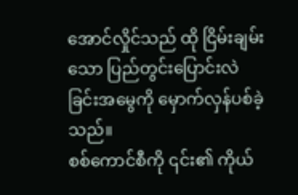အောင်လှိုင်သည် ထို ငြိမ်းချမ်းသော ပြည်တွင်းပြောင်းလဲခြင်းအမွေကို မှောက်လှန်ပစ်ခဲ့သည်။
စစ်ကောင်စီကို ၎င်း၏ ကိုယ်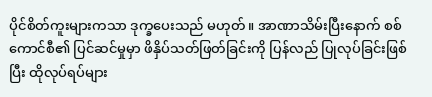ပိုင်စိတ်ကူးများကသာ ဒုက္ခပေးသည် မဟုတ်။ အာဏာသိမ်းပြီးနောက် စစ်ကောင်စီ၏ ပြင်ဆင်မှုမှာ ဖိနှိပ်သတ်ဖြတ်ခြင်းကို ပြန်လည် ပြုလုပ်ခြင်းဖြစ်ပြီး ထိုလုပ်ရပ်များ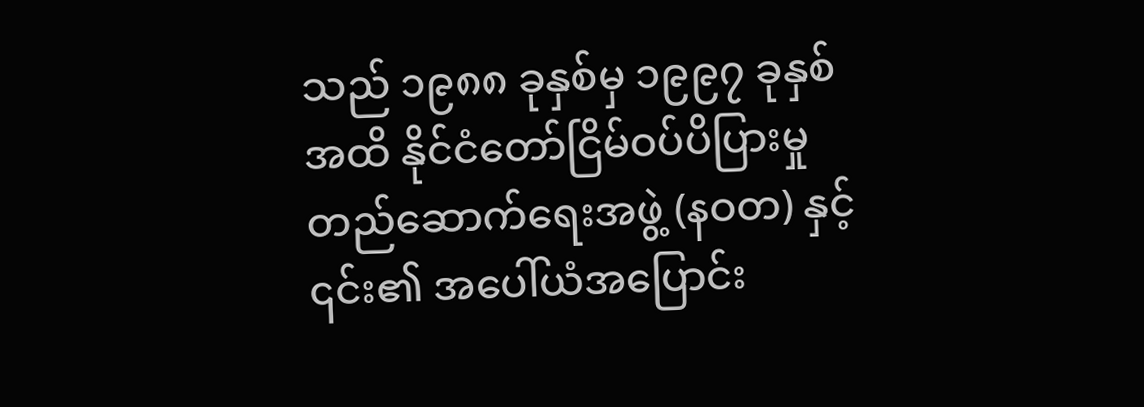သည် ၁၉၈၈ ခုနှစ်မှ ၁၉၉၇ ခုနှစ်အထိ နိုင်ငံတော်ငြိမ်ဝပ်ပိပြားမှု တည်ဆောက်ရေးအဖွဲ့ (နဝတ) နှင့် ၎င်း၏ အပေါ်ယံအပြောင်း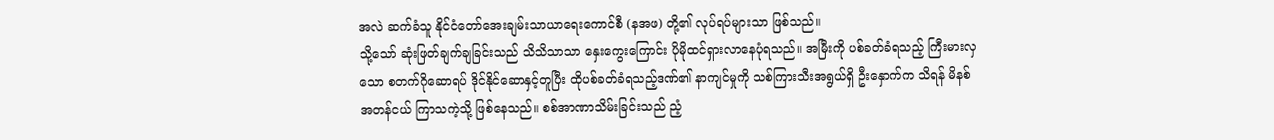အလဲ ဆက်ခံသူ နိုင်ငံတော်အေးချမ်းသာယာရေးကောင်စီ (နအဖ) တို့၏ လုပ်ရပ်များသာ ဖြစ်သည်။
သို့သော် ဆုံးဖြတ်ချက်ချခြင်းသည် သိသိသာသာ နှေးကွေးကြောင်း ပိုမိုထင်ရှားလာနေပုံရသည်။ အမြီးကို ပစ်ခတ်ခံရသည့် ကြီးမားလှသော စတက်ဂိုဆောရပ် ဒိုင်နိုင်ဆောနှင့်တူပြီး ထိုပစ်ခတ်ခံရသည့်ဒဏ်၏ နာကျင်မှုကို သစ်ကြားသီးအရွယ်ရှိ ဦးနှောက်က သိရန် မိနစ်အတန်ငယ် ကြာသကဲ့သို့ ဖြစ်နေသည်။ စစ်အာဏာသိမ်းခြင်းသည် ညံ့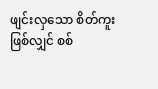ဖျင်းလှသော စိတ်ကူးဖြစ်လျှင် စစ်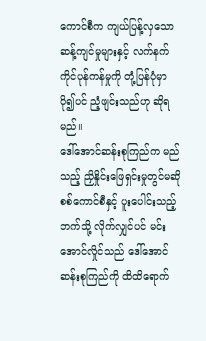ကောင်စီက ကျယ်ပြန့်လှသော ဆန့်ကျင်မှုများနှင့် လက်နက်ကိုင်ပုန်ကန်မှုကို တုံ့ပြန်ပုံမှာ ပို၍ပင် ညံ့ဖျင်းသည်ဟု ဆိုရမည်။
ဒေါ်အောင်ဆန်းစုကြည်က မည်သည့် ညှိနှိုင်းဖြေရှင်းမှုတွင်မဆို စစ်ကောင်စီနှင့် ပူးပေါင်းသည့်ဘက်သို့ လိုက်လျှင်ပင် မင်းအောင်လှိုင်သည် ဒေါ်အောင်ဆန်းစုကြည်ကို ထိထိရောက်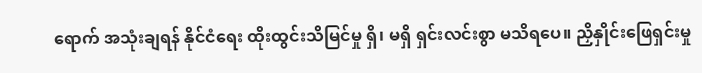ရောက် အသုံးချရန် နိုင်ငံရေး ထိုးထွင်းသိမြင်မှု ရှိ၊ မရှိ ရှင်းလင်းစွာ မသိရပေ။ ညှိနှိုင်းဖြေရှင်းမှု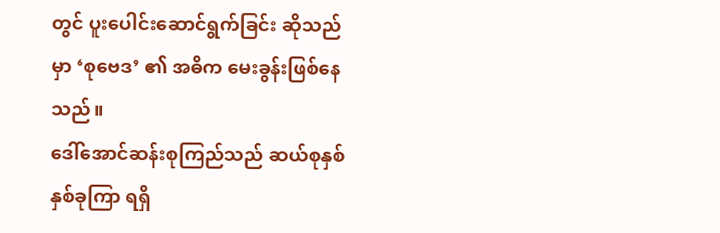တွင် ပူးပေါင်းဆောင်ရွက်ခြင်း ဆိုသည်မှာ ‘စုဗေဒ’ ၏ အဓိက မေးခွန်းဖြစ်နေသည်။
ဒေါ်အောင်ဆန်းစုကြည်သည် ဆယ်စုနှစ် နှစ်ခုကြာ ရရှိ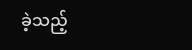ခဲ့သည့်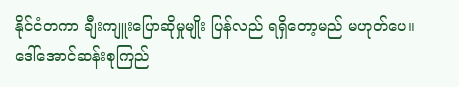နိုင်ငံတကာ ချီးကျူးပြောဆိုမှုမျိုး ပြန်လည် ရရှိတော့မည် မဟုတ်ပေ။ ဒေါ်အောင်ဆန်းစုကြည်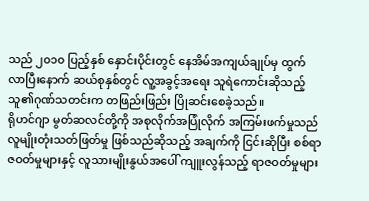သည် ၂၀၁၀ ပြည့်နှစ် နှောင်းပိုင်းတွင် နေအိမ်အကျယ်ချုပ်မှ ထွက်လာပြီးနောက် ဆယ်စုနှစ်တွင် လူ့အခွင့်အရေး သူရဲကောင်းဆိုသည့် သူ၏ဂုဏ်သတင်းက တဖြည်းဖြည်း ပြိုဆင်းစေခဲ့သည်။
ရိုဟင်ဂျာ မွတ်ဆလင်တို့ကို အစုလိုက်အပြုံလိုက် အကြမ်းဖက်မှုသည် လူမျိုးတုံးသတ်ဖြတ်မှု ဖြစ်သည်ဆိုသည့် အချက်ကို ငြင်းဆိုပြီး စစ်ရာဇဝတ်မှုများနှင့် လူသားမျိုးနွယ်အပေါ် ကျူးလွန်သည့် ရာဇဝတ်မှုများ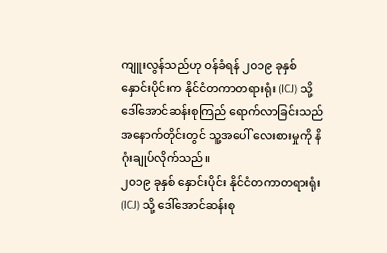ကျူးလွန်သည်ဟု ဝန်ခံရန် ၂၀၁၉ ခုနှစ် နှောင်းပိုင်းက နိုင်ငံတကာတရားရုံး (ICJ) သို့ ဒေါ်အောင်ဆန်းစုကြည် ရောက်လာခြင်းသည် အနောက်တိုင်းတွင် သူ့အပေါ် လေးစားမှုကို နိဂုံးချုပ်လိုက်သည်။
၂၀၁၉ ခုနှစ် နှောင်းပိုင်း နိုင်ငံတကာတရားရုံး (ICJ) သို့ ဒေါ်အောင်ဆန်းစု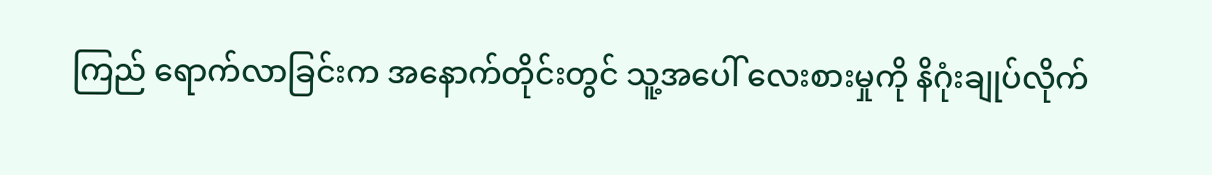ကြည် ရောက်လာခြင်းက အနောက်တိုင်းတွင် သူ့အပေါ် လေးစားမှုကို နိဂုံးချုပ်လိုက်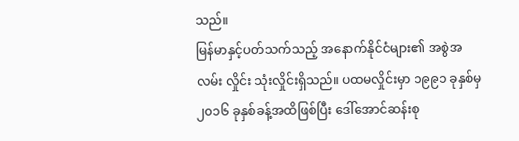သည်။
မြန်မာနှင့်ပတ်သက်သည့် အနောက်နိုင်ငံများ၏ အစွဲအလမ်း လှိုင်း သုံးလှိုင်းရှိသည်။ ပထမလှိုင်းမှာ ၁၉၉၁ ခုနှစ်မှ ၂၀၁၆ ခုနှစ်ခန့်အထိဖြစ်ပြီး ဒေါ်အောင်ဆန်းစု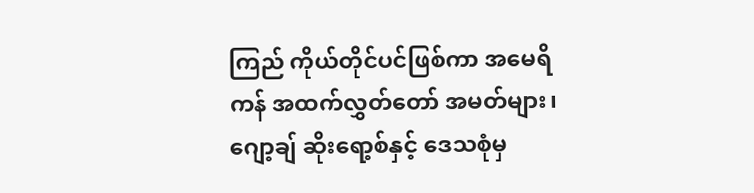ကြည် ကိုယ်တိုင်ပင်ဖြစ်ကာ အမေရိကန် အထက်လွှတ်တော် အမတ်များ၊ ဂျော့ချ် ဆိုးရော့စ်နှင့် ဒေသစုံမှ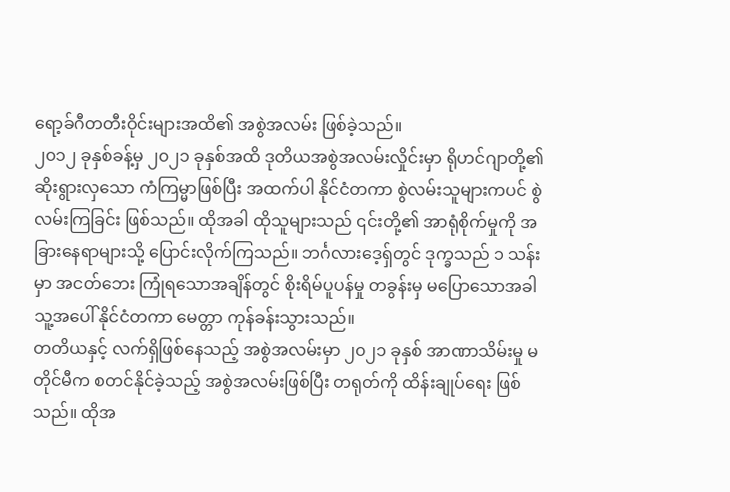ရော့ခ်ဂီတတီးဝိုင်းများအထိ၏ အစွဲအလမ်း ဖြစ်ခဲ့သည်။
၂၀၁၂ ခုနှစ်ခန့်မှ ၂၀၂၁ ခုနှစ်အထိ ဒုတိယအစွဲအလမ်းလှိုင်းမှာ ရိုဟင်ဂျာတို့၏ ဆိုးရွားလှသော ကံကြမ္မာဖြစ်ပြီး အထက်ပါ နိုင်ငံတကာ စွဲလမ်းသူများကပင် စွဲလမ်းကြခြင်း ဖြစ်သည်။ ထိုအခါ ထိုသူများသည် ၎င်းတို့၏ အာရုံစိုက်မှုကို အခြားနေရာများသို့ ပြောင်းလိုက်ကြသည်။ ဘင်္ဂလားဒေ့ရှ်တွင် ဒုက္ခသည် ၁ သန်းမှာ အငတ်ဘေး ကြုံရသောအချိန်တွင် စိုးရိမ်ပူပန်မှု တခွန်းမှ မပြောသောအခါ သူ့အပေါ် နိုင်ငံတကာ မေတ္တာ ကုန်ခန်းသွားသည်။
တတိယနှင့် လက်ရှိဖြစ်နေသည့် အစွဲအလမ်းမှာ ၂၀၂၁ ခုနှစ် အာဏာသိမ်းမှု မတိုင်မီက စတင်နိုင်ခဲ့သည့် အစွဲအလမ်းဖြစ်ပြီး တရုတ်ကို ထိန်းချုပ်ရေး ဖြစ်သည်။ ထိုအ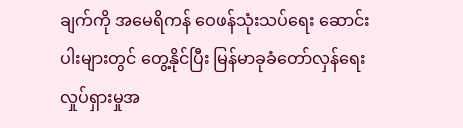ချက်ကို အမေရိကန် ဝေဖန်သုံးသပ်ရေး ဆောင်းပါးများတွင် တွေ့နိုင်ပြီး မြန်မာခုခံတော်လှန်ရေး လှုပ်ရှားမှုအ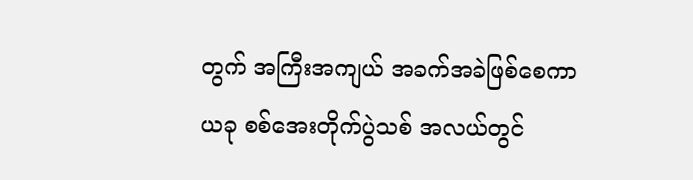တွက် အကြီးအကျယ် အခက်အခဲဖြစ်စေကာ ယခု စစ်အေးတိုက်ပွဲသစ် အလယ်တွင်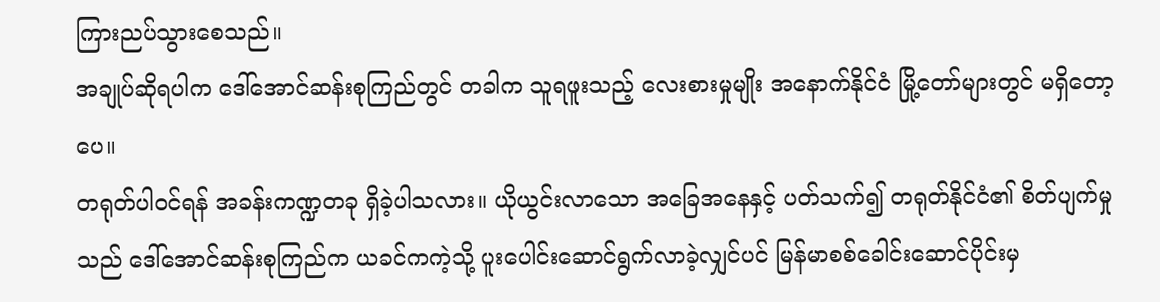ကြားညပ်သွားစေသည်။
အချုပ်ဆိုရပါက ဒေါ်အောင်ဆန်းစုကြည်တွင် တခါက သူရဖူးသည့် လေးစားမှုမျိုး အနောက်နိုင်ငံ မြို့တော်များတွင် မရှိတော့ပေ။
တရုတ်ပါဝင်ရန် အခန်းကဏ္ဍတခု ရှိခဲ့ပါသလား။ ယိုယွင်းလာသော အခြေအနေနှင့် ပတ်သက်၍ တရုတ်နိုင်ငံ၏ စိတ်ပျက်မှုသည် ဒေါ်အောင်ဆန်းစုကြည်က ယခင်ကကဲ့သို့ ပူးပေါင်းဆောင်ရွက်လာခဲ့လျှင်ပင် မြန်မာစစ်ခေါင်းဆောင်ပိုင်းမှ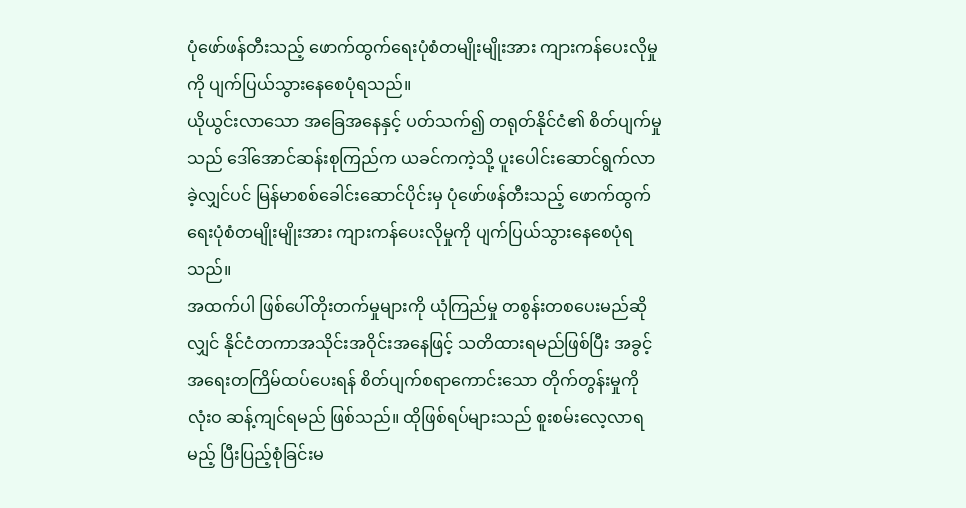ပုံဖော်ဖန်တီးသည့် ဖောက်ထွက်ရေးပုံစံတမျိုးမျိုးအား ကျားကန်ပေးလိုမှုကို ပျက်ပြယ်သွားနေစေပုံရသည်။
ယိုယွင်းလာသော အခြေအနေနှင့် ပတ်သက်၍ တရုတ်နိုင်ငံ၏ စိတ်ပျက်မှုသည် ဒေါ်အောင်ဆန်းစုကြည်က ယခင်ကကဲ့သို့ ပူးပေါင်းဆောင်ရွက်လာခဲ့လျှင်ပင် မြန်မာစစ်ခေါင်းဆောင်ပိုင်းမှ ပုံဖော်ဖန်တီးသည့် ဖောက်ထွက်ရေးပုံစံတမျိုးမျိုးအား ကျားကန်ပေးလိုမှုကို ပျက်ပြယ်သွားနေစေပုံရသည်။
အထက်ပါ ဖြစ်ပေါ်တိုးတက်မှုများကို ယုံကြည်မှု တစွန်းတစပေးမည်ဆိုလျှင် နိုင်ငံတကာအသိုင်းအဝိုင်းအနေဖြင့် သတိထားရမည်ဖြစ်ပြီး အခွင့်အရေးတကြိမ်ထပ်ပေးရန် စိတ်ပျက်စရာကောင်းသော တိုက်တွန်းမှုကို လုံးဝ ဆန့်ကျင်ရမည် ဖြစ်သည်။ ထိုဖြစ်ရပ်များသည် စူးစမ်းလေ့လာရမည့် ပြီးပြည့်စုံခြင်းမ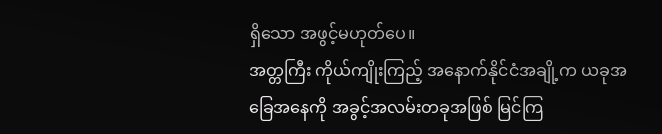ရှိသော အဖွင့်မဟုတ်ပေ။
အတ္တကြီး ကိုယ်ကျိုးကြည့် အနောက်နိုင်ငံအချို့က ယခုအခြေအနေကို အခွင့်အလမ်းတခုအဖြစ် မြင်ကြ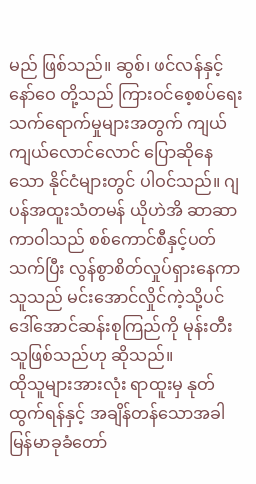မည် ဖြစ်သည်။ ဆွစ်၊ ဖင်လန်နှင့် နော်ဝေ တို့သည် ကြားဝင်စေ့စပ်ရေး သက်ရောက်မှုများအတွက် ကျယ်ကျယ်လောင်လောင် ပြောဆိုနေသော နိုင်ငံများတွင် ပါဝင်သည်။ ဂျပန်အထူးသံတမန် ယိုဟဲအိ ဆာဆာကာဝါသည် စစ်ကောင်စီနှင့်ပတ်သက်ပြီး လွန်စွာစိတ်လှုပ်ရှားနေကာ သူသည် မင်းအောင်လှိုင်ကဲ့သို့ပင် ဒေါ်အောင်ဆန်းစုကြည်ကို မုန်းတီးသူဖြစ်သည်ဟု ဆိုသည်။
ထိုသူများအားလုံး ရာထူးမှ နုတ်ထွက်ရန်နှင့် အချိန်တန်သောအခါ မြန်မာခုခံတော်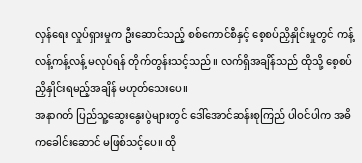လှန်ရေး လှုပ်ရှားမှုက ဦးဆောင်သည့် စစ်ကောင်စီနှင့် စေ့စပ်ညှိနှိုင်းမှုတွင် ကန့်လန့်ကန့်လန့် မလုပ်ရန် တိုက်တွန်းသင့်သည်။ လက်ရှိအချိန်သည် ထိုသို့ စေ့စပ်ညှိနှိုင်းရမည့်အချိန် မဟုတ်သေးပေ။
အနာဂတ် ပြည်သူ့ဆွေးနွေးပွဲများတွင် ဒေါ်အောင်ဆန်းစုကြည် ပါဝင်ပါက အဓိကခေါင်းဆောင် မဖြစ်သင့်ပေ။ ထို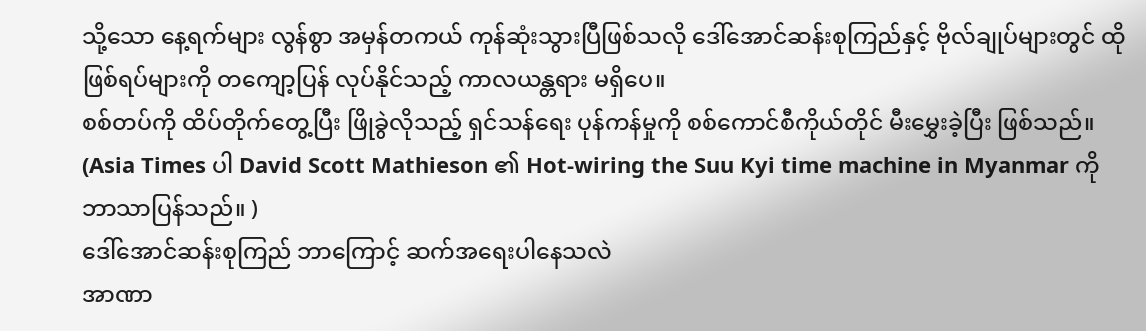သို့သော နေ့ရက်များ လွန်စွာ အမှန်တကယ် ကုန်ဆုံးသွားပြီဖြစ်သလို ဒေါ်အောင်ဆန်းစုကြည်နှင့် ဗိုလ်ချုပ်များတွင် ထိုဖြစ်ရပ်များကို တကျော့ပြန် လုပ်နိုင်သည့် ကာလယန္တရား မရှိပေ။
စစ်တပ်ကို ထိပ်တိုက်တွေ့ပြီး ဖြိုခွဲလိုသည့် ရှင်သန်ရေး ပုန်ကန်မှုကို စစ်ကောင်စီကိုယ်တိုင် မီးမွှေးခဲ့ပြီး ဖြစ်သည်။
(Asia Times ပါ David Scott Mathieson ၏ Hot-wiring the Suu Kyi time machine in Myanmar ကို ဘာသာပြန်သည်။ )
ဒေါ်အောင်ဆန်းစုကြည် ဘာကြောင့် ဆက်အရေးပါနေသလဲ
အာဏာ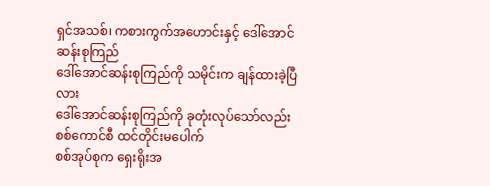ရှင်အသစ်၊ ကစားကွက်အဟောင်းနှင့် ဒေါ်အောင်ဆန်းစုကြည်
ဒေါ်အောင်ဆန်းစုကြည်ကို သမိုင်းက ချန်ထားခဲ့ပြီလား
ဒေါ်အောင်ဆန်းစုကြည်ကို ခုတုံးလုပ်သော်လည်း စစ်ကောင်စီ ထင်တိုင်းမပေါက်
စစ်အုပ်စုက ရှေးရိုးအ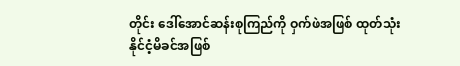တိုင်း ဒေါ်အောင်ဆန်းစုကြည်ကို ဝှက်ဖဲအဖြစ် ထုတ်သုံး
နိုင်ငံ့မိခင်အဖြစ်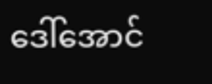ဒေါ်အောင်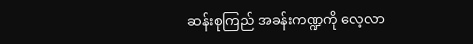ဆန်းစုကြည် အခန်းကဏ္ဍကို လေ့လာ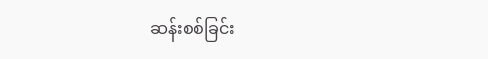ဆန်းစစ်ခြင်း